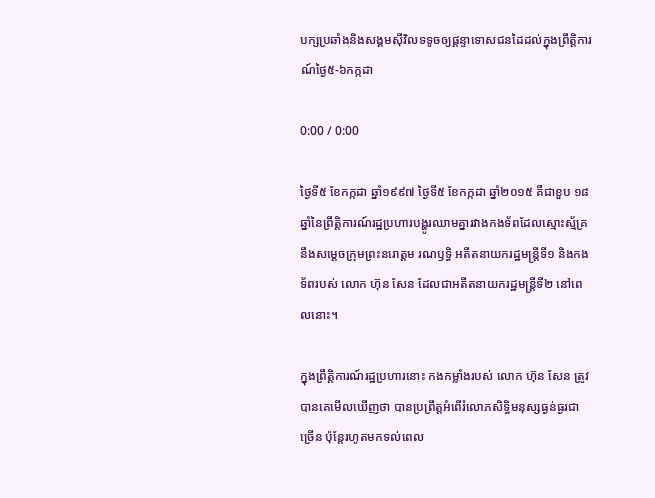បក្សប្រឆាំងនិងសង្គមស៊ីវិលទទូចឲ្យផ្ដន្ទាទោសជនដៃដល់ក្នុងព្រឹត្តិការណ៍ថ្ងៃ៥-៦កក្កដា

0:00 / 0:00

ថ្ងៃទី៥ ខែកក្កដា ឆ្នាំ១៩៩៧ ថ្ងៃទី៥ ខែកក្កដា ឆ្នាំ២០១៥ គឺជាខួប ១៨ឆ្នាំនៃព្រឹត្តិការណ៍រដ្ឋប្រហារបង្ហូរឈាមគ្នារវាងកងទ័ពដែលស្មោះស្ម័គ្រនឹងសម្ដេចក្រុមព្រះនរោត្តម រណឫទ្ធិ អតីតនាយករដ្ឋមន្ត្រីទី១ និងកងទ័ពរបស់ លោក ហ៊ុន សែន ដែលជាអតីតនាយករដ្ឋមន្ត្រីទី២ នៅពេលនោះ។

ក្នុងព្រឹត្តិការណ៍រដ្ឋប្រហារនោះ កងកម្លាំងរបស់ លោក ហ៊ុន សែន ត្រូវបានគេមើលឃើញថា បានប្រព្រឹត្តអំពើរំលោភសិទ្ធិមនុស្សធ្ងន់ធ្ងរជាច្រើន ប៉ុន្តែរហូតមកទល់ពេល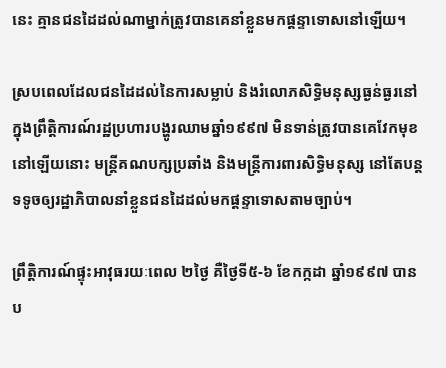នេះ គ្មានជនដៃដល់ណាម្នាក់ត្រូវបានគេនាំខ្លួនមកផ្ដន្ទាទោសនៅឡើយ។

ស្របពេលដែលជនដៃដល់នៃការសម្លាប់ និងរំលោភសិទ្ធិមនុស្សធ្ងន់ធ្ងរនៅក្នុងព្រឹត្តិការណ៍រដ្ឋប្រហារបង្ហូរឈាមឆ្នាំ១៩៩៧ មិនទាន់ត្រូវបានគេវែកមុខនៅឡើយនោះ មន្ត្រីគណបក្សប្រឆាំង និងមន្ត្រីការពារសិទ្ធិមនុស្ស នៅតែបន្តទទូចឲ្យរដ្ឋាភិបាលនាំខ្លួនជនដៃដល់មកផ្ដន្ទាទោសតាមច្បាប់។

ព្រឹត្តិការណ៍ផ្ទុះអាវុធរយៈពេល ២ថ្ងៃ គឺថ្ងៃទី៥-៦ ខែកក្កដា ឆ្នាំ១៩៩៧ បានប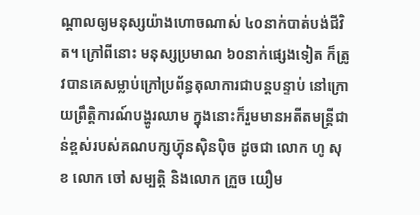ណ្ដាលឲ្យមនុស្សយ៉ាងហោចណាស់ ៤០នាក់បាត់បង់ជីវិត។ ក្រៅពីនោះ មនុស្សប្រមាណ ៦០នាក់ផ្សេងទៀត ក៏ត្រូវបានគេសម្លាប់ក្រៅប្រព័ន្ធតុលាការជាបន្តបន្ទាប់ នៅក្រោយព្រឹត្តិការណ៍បង្ហូរឈាម ក្នុងនោះក៏រួមមានអតីតមន្ត្រីជាន់ខ្ពស់របស់គណបក្សហ៊្វុនស៊ិនប៉ិច ដូចជា លោក ហូ សុខ លោក ចៅ សម្បត្តិ និងលោក ក្រួច យឿម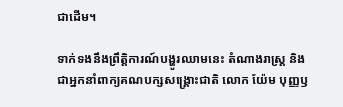ជាដើម។

ទាក់ទងនឹងព្រឹត្តិការណ៍បង្ហូរឈាមនេះ តំណាងរាស្ត្រ និងជាអ្នកនាំពាក្យគណបក្សសង្គ្រោះជាតិ លោក យ៉ែម បុញ្ញឫ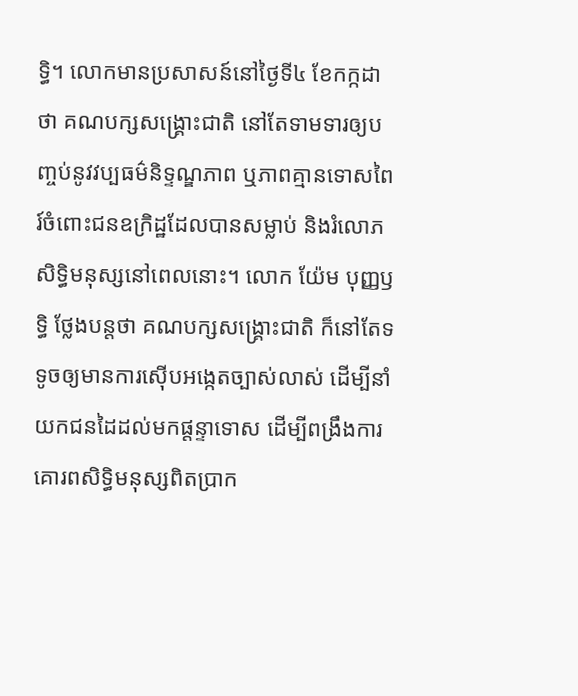ទ្ធិ។ លោកមានប្រសាសន៍នៅថ្ងៃទី៤ ខែកក្កដា ថា គណបក្សសង្គ្រោះជាតិ នៅតែទាមទារឲ្យបញ្ចប់នូវវប្បធម៌និទ្ទណ្ឌភាព ឬភាពគ្មានទោសពៃរ៍ចំពោះជនឧក្រិដ្ឋដែលបានសម្លាប់ និងរំលោភសិទ្ធិមនុស្សនៅពេលនោះ។ លោក យ៉ែម បុញ្ញឫទ្ធិ ថ្លែងបន្តថា គណបក្សសង្គ្រោះជាតិ ក៏នៅតែទទូចឲ្យមានការស៊ើបអង្កេតច្បាស់លាស់ ដើម្បីនាំយកជនដៃដល់មកផ្ដន្ទាទោស ដើម្បីពង្រឹងការគោរពសិទ្ធិមនុស្សពិតប្រាក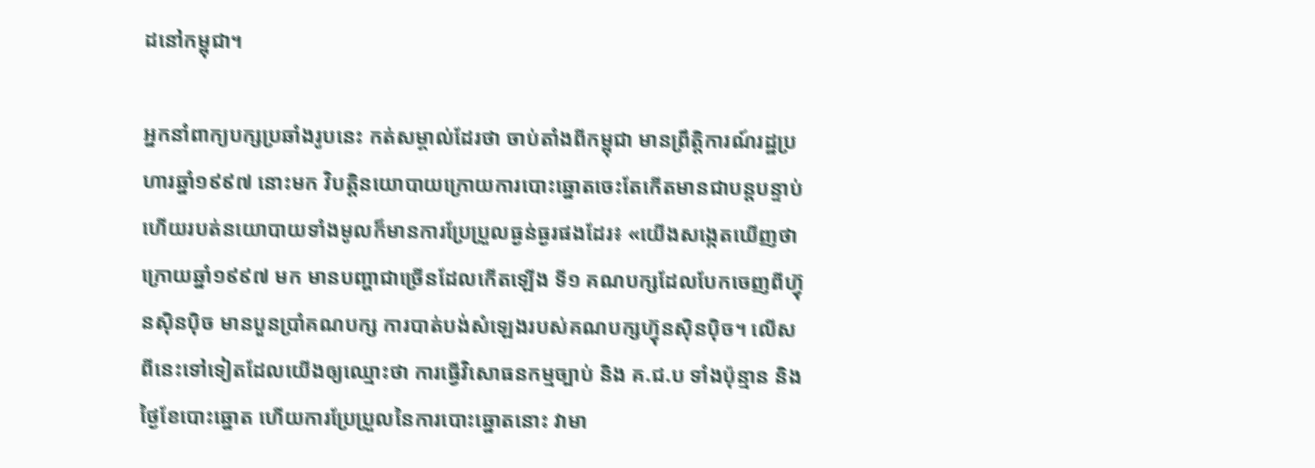ដនៅកម្ពុជា។

អ្នកនាំពាក្យបក្សប្រឆាំងរូបនេះ កត់សម្គាល់ដែរថា ចាប់តាំងពីកម្ពុជា មានព្រឹត្តិការណ៍រដ្ឋប្រហារឆ្នាំ១៩៩៧ នោះមក វិបត្តិនយោបាយក្រោយការបោះឆ្នោតចេះតែកើតមានជាបន្តបន្ទាប់ ហើយរបត់នយោបាយទាំងមូលក៏មានការប្រែប្រួលធ្ងន់ធ្ងរផងដែរ៖ «យើងសង្កេតឃើញថា ក្រោយឆ្នាំ១៩៩៧ មក មានបញ្ហាជាច្រើនដែលកើតឡើង ទី១ គណបក្សដែលបែកចេញពីហ៊្វុនស៊ិនប៉ិច មានបួនប្រាំគណបក្ស ការបាត់បង់សំឡេងរបស់គណបក្សហ៊្វុនស៊ិនប៉ិច។ លើសពីនេះទៅទៀតដែលយើងឲ្យឈ្មោះថា ការធ្វើវិសោធនកម្មច្បាប់ និង គ.ជ.ប ទាំងប៉ុន្មាន និងថ្ងៃខែបោះឆ្នោត ហើយការប្រែប្រួលនៃការបោះឆ្នោតនោះ វាមា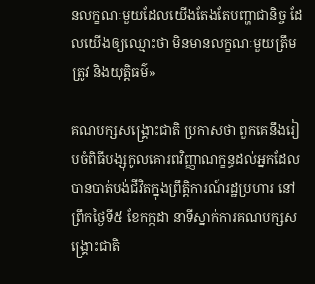នលក្ខណៈមួយដែលយើងតែងតែបញ្ហាជានិច្ច ដែលយើងឲ្យឈ្មោះថា មិនមានលក្ខណៈមួយត្រឹមត្រូវ និងយុត្តិធម៌»

គណបក្សសង្គ្រោះជាតិ ប្រកាសថា ពួកគេនឹងរៀបចំពិធីបង្សុកូលគោរពវិញ្ញាណក្ខន្ធដល់អ្នកដែលបានបាត់បង់ជីវិតក្នុងព្រឹត្តិការណ៍រដ្ឋប្រហារ នៅព្រឹកថ្ងៃទី៥ ខែកក្កដា នាទីស្នាក់ការគណបក្សសង្គ្រោះជាតិ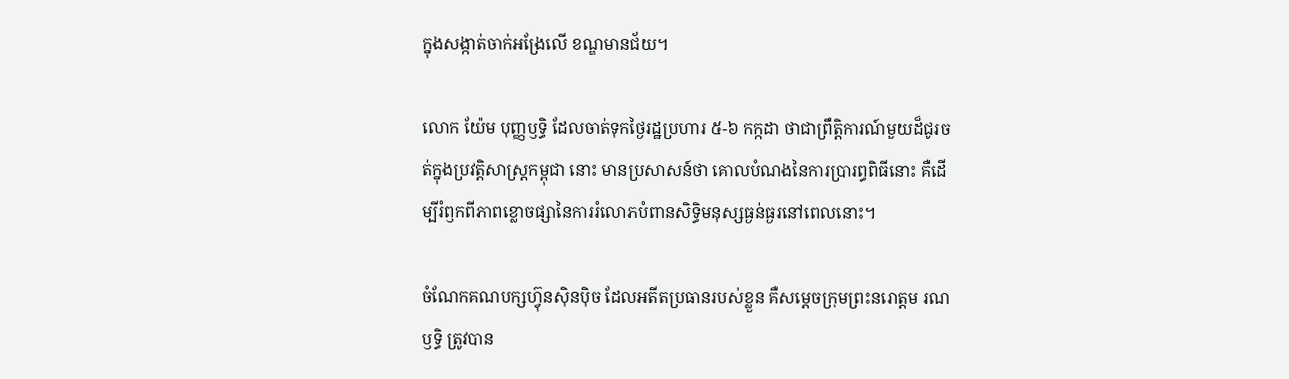ក្នុងសង្កាត់ចាក់អង្រែលើ ខណ្ឌមានជ័យ។

លោក យ៉ែម បុញ្ញឫទ្ធិ ដែលចាត់ទុកថ្ងៃរដ្ឋប្រហារ ៥-៦ កក្កដា ថាជាព្រឹត្តិការណ៍មួយដ៏ជូរចត់ក្នុងប្រវត្តិសាស្ត្រកម្ពុជា នោះ មានប្រសាសន៍ថា គោលបំណងនៃការប្រារព្ធពិធីនោះ គឺដើម្បីរំឭកពីភាពខ្លោចផ្សានៃការរំលោភបំពានសិទ្ធិមនុស្សធ្ងន់ធ្ងរនៅពេលនោះ។

ចំណែកគណបក្សហ៊្វុនស៊ិនប៉ិច ដែលអតីតប្រធានរបស់ខ្លួន គឺសម្ដេចក្រុមព្រះនរោត្តម រណឫទ្ធិ ត្រូវបាន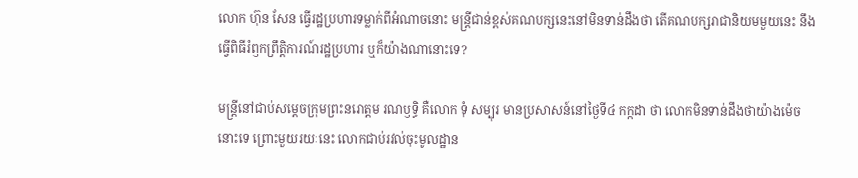លោក ហ៊ុន សែន ធ្វើរដ្ឋប្រហារទម្លាក់ពីអំណាចនោះ មន្ត្រីជាន់ខ្ពស់គណបក្សនេះនៅមិនទាន់ដឹងថា តើគណបក្សរាជានិយមមួយនេះ នឹងធ្វើពិធីរំឭកព្រឹត្តិការណ៍រដ្ឋប្រហារ ឬក៏យ៉ាងណានោះទេ?

មន្ត្រីនៅជាប់សម្ដេចក្រុមព្រះនរោត្តម រណឫទ្ធិ គឺលោក ទុំ សម្បុរ មានប្រសាសន៍នៅថ្ងៃទី៤ កក្កដា ថា លោកមិនទាន់ដឹងថាយ៉ាងម៉េចនោះទេ ព្រោះមួយរយៈនេះ លោកជាប់រវល់ចុះមូលដ្ឋាន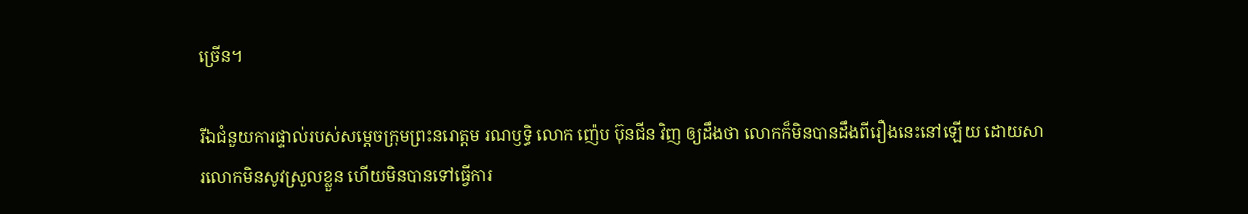ច្រើន។

រីឯជំនួយការផ្ទាល់របស់សម្ដេចក្រុមព្រះនរោត្តម រណឫទ្ធិ លោក ញ៉េប ប៊ុនជីន វិញ ឲ្យដឹងថា លោកក៏មិនបានដឹងពីរឿងនេះនៅឡើយ ដោយសារលោកមិនសូវស្រួលខ្លួន ហើយមិនបានទៅធ្វើការ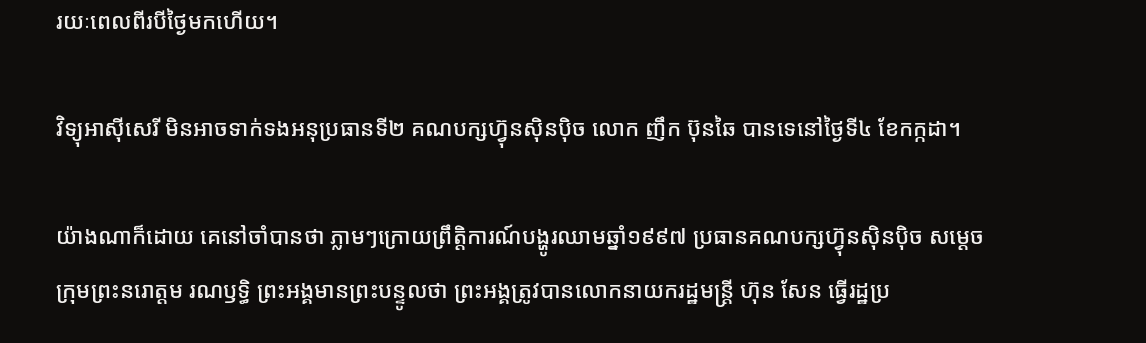រយៈពេលពីរបីថ្ងៃមកហើយ។

វិទ្យុអាស៊ីសេរី មិនអាចទាក់ទងអនុប្រធានទី២ គណបក្សហ៊្វុនស៊ិនប៉ិច លោក ញឹក ប៊ុនឆៃ បានទេនៅថ្ងៃទី៤ ខែកក្កដា។

យ៉ាងណាក៏ដោយ គេនៅចាំបានថា ភ្លាមៗក្រោយព្រឹត្តិការណ៍បង្ហូរឈាមឆ្នាំ១៩៩៧ ប្រធានគណបក្សហ៊្វុនស៊ិនប៉ិច សម្ដេចក្រុមព្រះនរោត្តម រណឫទ្ធិ ព្រះអង្គមានព្រះបន្ទូលថា ព្រះអង្គត្រូវបានលោកនាយករដ្ឋមន្ត្រី ហ៊ុន សែន ធ្វើរដ្ឋប្រ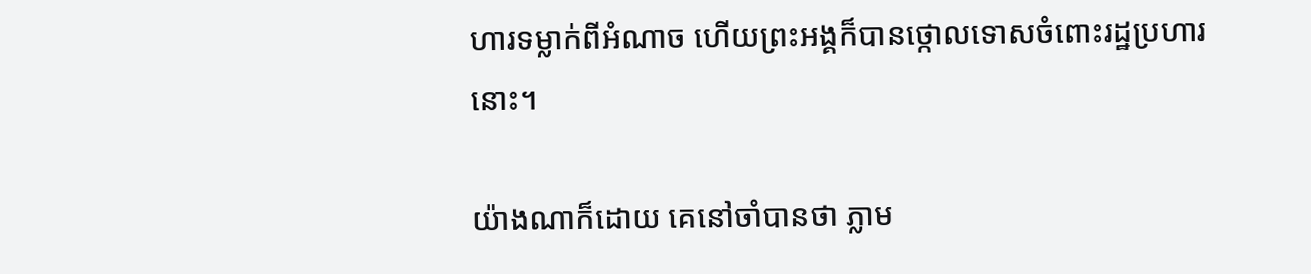ហារទម្លាក់ពីអំណាច ហើយព្រះអង្គក៏បានថ្កោលទោសចំពោះរដ្ឋប្រហារនោះ។

យ៉ាងណាក៏ដោយ គេនៅចាំបានថា ភ្លាម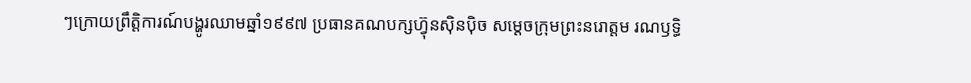ៗក្រោយព្រឹត្តិការណ៍បង្ហូរឈាមឆ្នាំ១៩៩៧ ប្រធានគណបក្សហ៊្វុនស៊ិនប៉ិច សម្ដេចក្រុមព្រះនរោត្តម រណឫទ្ធិ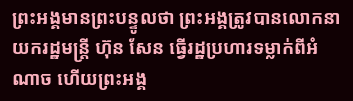ព្រះអង្គមានព្រះបន្ទូលថា ព្រះអង្គត្រូវបានលោកនាយករដ្ឋមន្ត្រី ហ៊ុន សែន ធ្វើរដ្ឋប្រហារទម្លាក់ពីអំណាច ហើយព្រះអង្គ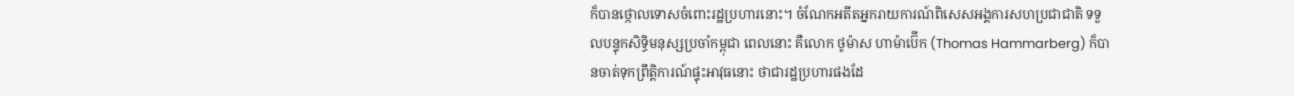ក៏បានថ្កោលទោសចំពោះរដ្ឋប្រហារនោះ។ ចំណែកអតីតអ្នករាយការណ៍ពិសេសអង្គការសហប្រជាជាតិ ទទួលបន្ទុកសិទ្ធិមនុស្សប្រចាំកម្ពុជា ពេលនោះ គឺលោក ថូម៉ាស ហាម៉ាប៊ើក (Thomas Hammarberg) ក៏បានចាត់ទុកព្រឹត្តិការណ៍ផ្ទុះអាវុធនោះ ថាជារដ្ឋប្រហារផងដែ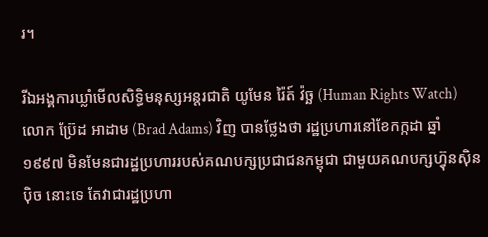រ។

រីឯអង្គការឃ្លាំមើលសិទ្ធិមនុស្សអន្តរជាតិ យូមែន រ៉ៃត៍ វ៉ច្ឆ (Human Rights Watch) លោក ប៊្រែដ អាដាម (Brad Adams) វិញ បានថ្លែងថា រដ្ឋប្រហារនៅខែកក្កដា ឆ្នាំ១៩៩៧ មិនមែនជារដ្ឋប្រហាររបស់គណបក្សប្រជាជនកម្ពុជា ជាមួយគណបក្សហ៊្វុនស៊ិនប៉ិច នោះទេ តែវាជារដ្ឋប្រហា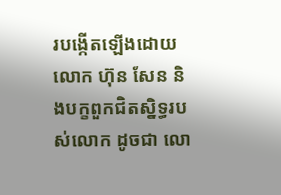របង្កើតឡើងដោយ លោក ហ៊ុន សែន និងបក្ខពួកជិតស្និទ្ធរបស់លោក ដូចជា លោ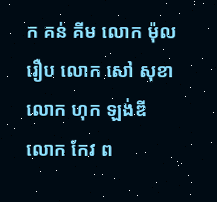ក គន់ គីម លោក ម៉ុល រឿប លោក សៅ សុខា លោក ហុក ឡង់ឌី លោក កែវ ព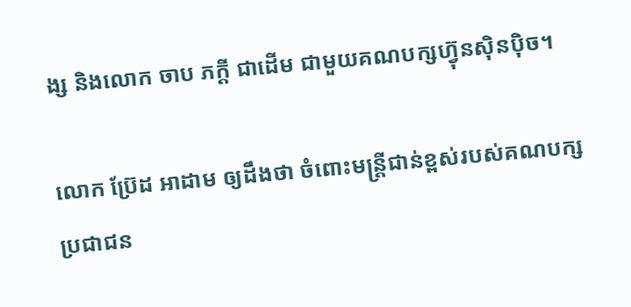ង្ស និងលោក ចាប ភក្តី ជាដើម ជាមួយគណបក្សហ៊្វុនស៊ិនប៉ិច។

លោក ប៊្រែដ អាដាម ឲ្យដឹងថា ចំពោះមន្ត្រីជាន់ខ្ពស់របស់គណបក្សប្រជាជន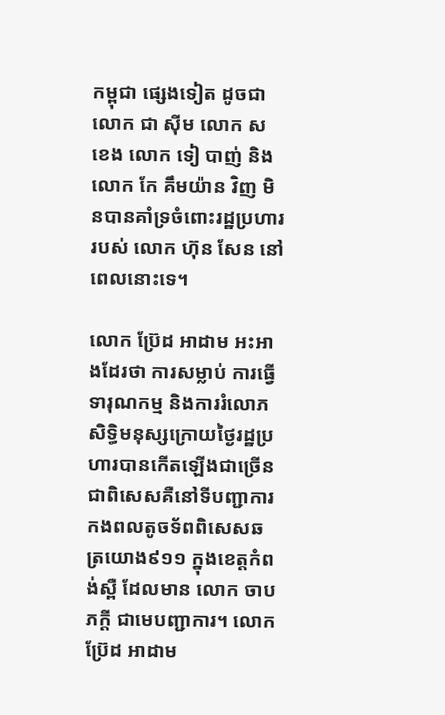កម្ពុជា ផ្សេងទៀត ដូចជា លោក ជា ស៊ីម លោក ស ខេង លោក ទៀ បាញ់ និងលោក កែ គឹមយ៉ាន វិញ មិនបានគាំទ្រចំពោះរដ្ឋប្រហាររបស់ លោក ហ៊ុន សែន នៅពេលនោះទេ។

លោក ប៊្រែដ អាដាម អះអាងដែរថា ការសម្លាប់ ការធ្វើទារុណកម្ម និងការរំលោភសិទ្ធិមនុស្សក្រោយថ្ងៃរដ្ឋប្រហារបានកើតឡើងជាច្រើន ជាពិសេសគឺនៅទីបញ្ជាការកងពលតូចទ័ពពិសេសឆត្រយោង៩១១ ក្នុងខេត្តកំពង់ស្ពឺ ដែលមាន លោក ចាប ភក្តី ជាមេបញ្ជាការ។ លោក ប៊្រែដ អាដាម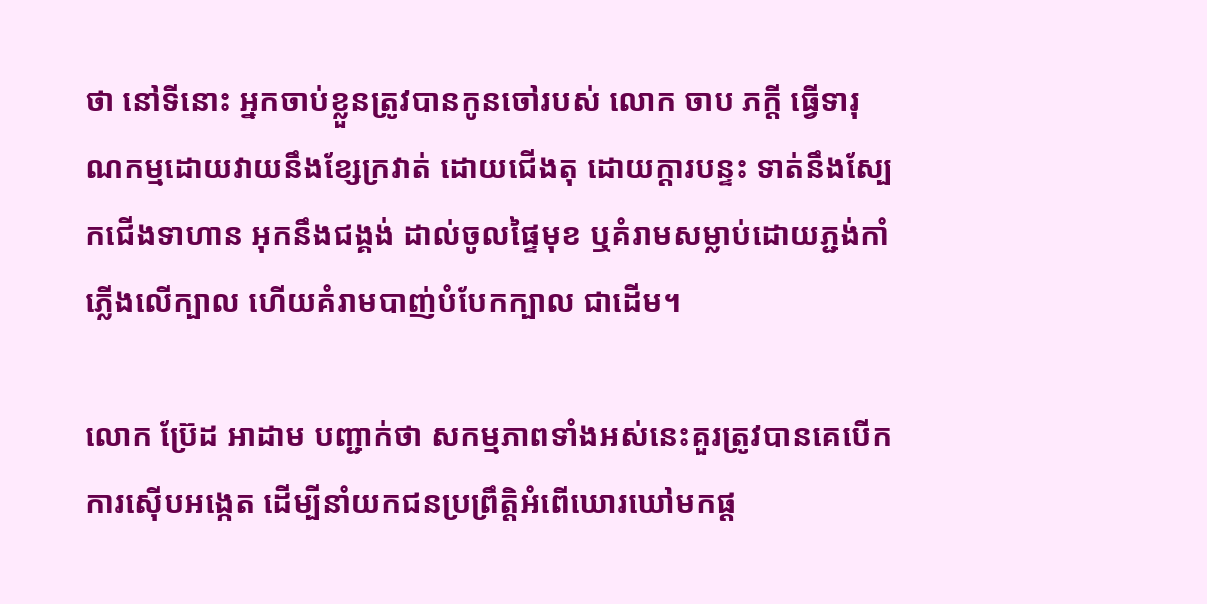ថា នៅទីនោះ អ្នកចាប់ខ្លួនត្រូវបានកូនចៅរបស់ លោក ចាប ភក្តី ធ្វើទារុណកម្មដោយវាយនឹងខ្សែក្រវាត់ ដោយជើងតុ ដោយក្ដារបន្ទះ ទាត់នឹងស្បែកជើងទាហាន អុកនឹងជង្គង់ ដាល់ចូលផ្ទៃមុខ ឬគំរាមសម្លាប់ដោយភ្ជង់កាំភ្លើងលើក្បាល ហើយគំរាមបាញ់បំបែកក្បាល ជាដើម។

លោក ប៊្រែដ អាដាម បញ្ជាក់ថា សកម្មភាពទាំងអស់នេះគួរត្រូវបានគេបើកការស៊ើបអង្កេត ដើម្បីនាំយកជនប្រព្រឹត្តិអំពើឃោរឃៅមកផ្ដ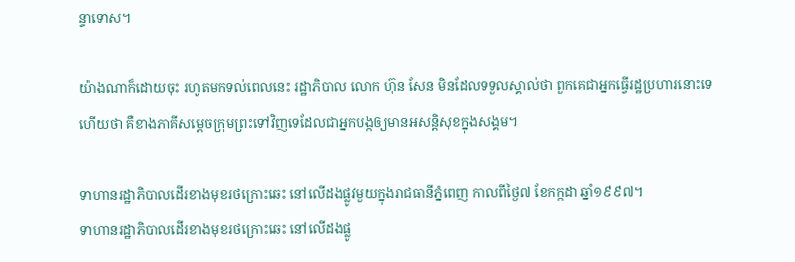ន្ទាទោស។

យ៉ាងណាក៏ដោយចុះ រហូតមកទល់ពេលនេះ រដ្ឋាភិបាល លោក ហ៊ុន សែន មិនដែលទទួលស្គាល់ថា ពួកគេជាអ្នកធ្វើរដ្ឋប្រហារនោះទេ ហើយថា គឺខាងភាគីសម្ដេចក្រុមព្រះទៅវិញទេដែលជាអ្នកបង្កឲ្យមានអសន្តិសុខក្នុងសង្គម។

ទាហានរដ្ឋាភិបាលដើរខាងមុខរថក្រោះឆេះ នៅលើដងផ្លូវមួយក្នុងរាជធានីភ្នំពេញ កាលពីថ្ងៃ៧ ខែកក្កដា ឆ្នាំ១៩៩៧។
ទាហានរដ្ឋាភិបាលដើរខាងមុខរថក្រោះឆេះ នៅលើដងផ្លូ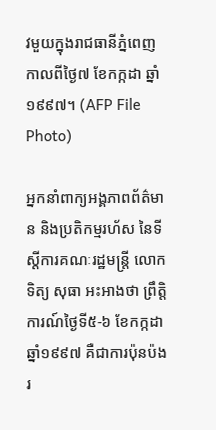វមួយក្នុងរាជធានីភ្នំពេញ កាលពីថ្ងៃ៧ ខែកក្កដា ឆ្នាំ១៩៩៧។ (AFP File Photo)

អ្នកនាំពាក្យអង្គភាពព័ត៌មាន និងប្រតិកម្មរហ័ស នៃទីស្ដីការគណៈរដ្ឋមន្ត្រី លោក ទិត្យ សុធា អះអាងថា ព្រឹត្តិការណ៍ថ្ងៃទី៥-៦ ខែកក្កដា ឆ្នាំ១៩៩៧ គឺជាការប៉ុនប៉ងរ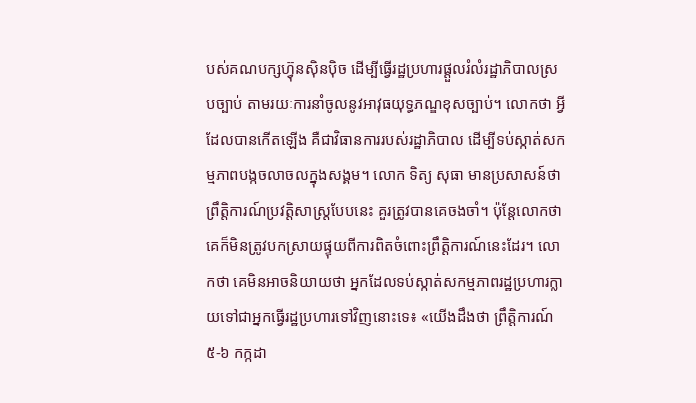បស់គណបក្សហ៊្វុនស៊ិនប៉ិច ដើម្បីធ្វើរដ្ឋប្រហារផ្ដួលរំលំរដ្ឋាភិបាលស្របច្បាប់ តាមរយៈការនាំចូលនូវអាវុធយុទ្ធភណ្ឌខុសច្បាប់។ លោកថា អ្វីដែលបានកើតឡើង គឺជាវិធានការរបស់រដ្ឋាភិបាល ដើម្បីទប់ស្កាត់សកម្មភាពបង្កចលាចលក្នុងសង្គម។ លោក ទិត្យ សុធា មានប្រសាសន៍ថា ព្រឹត្តិការណ៍ប្រវត្តិសាស្ត្របែបនេះ គួរត្រូវបានគេចងចាំ។ ប៉ុន្តែលោកថា គេក៏មិនត្រូវបកស្រាយផ្ទុយពីការពិតចំពោះព្រឹត្តិការណ៍នេះដែរ។ លោកថា គេមិនអាចនិយាយថា អ្នកដែលទប់ស្កាត់សកម្មភាពរដ្ឋប្រហារក្លាយទៅជាអ្នកធ្វើរដ្ឋប្រហារទៅវិញនោះទេ៖ «យើងដឹងថា ព្រឹត្តិការណ៍ ៥-៦ កក្កដា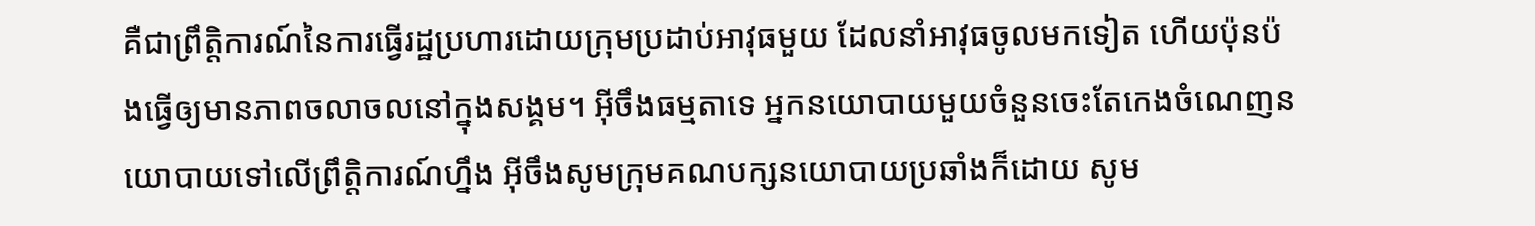គឺជាព្រឹត្តិការណ៍នៃការធ្វើរដ្ឋប្រហារដោយក្រុមប្រដាប់អាវុធមួយ ដែលនាំអាវុធចូលមកទៀត ហើយប៉ុនប៉ងធ្វើឲ្យមានភាពចលាចលនៅក្នុងសង្គម។ អ៊ីចឹងធម្មតាទេ អ្នកនយោបាយមួយចំនួនចេះតែកេងចំណេញនយោបាយទៅលើព្រឹត្តិការណ៍ហ្នឹង អ៊ីចឹងសូមក្រុមគណបក្សនយោបាយប្រឆាំងក៏ដោយ សូម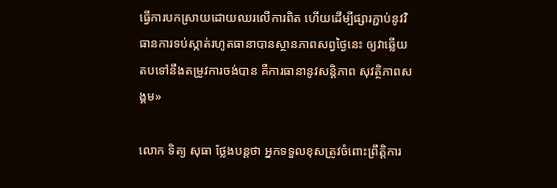ធ្វើការបកស្រាយដោយឈរលើការពិត ហើយដើម្បីផ្សារភ្ជាប់នូវវិធានការទប់ស្កាត់រហូតធានាបានស្ថានភាពសព្វថ្ងៃនេះ ឲ្យវាឆ្លើយតបទៅនឹងតម្រូវការចង់បាន គឺការធានានូវសន្តិភាព សុវត្ថិភាពសង្គម»

លោក ទិត្យ សុធា ថ្លែងបន្តថា អ្នកទទួលខុសត្រូវចំពោះព្រឹត្តិការ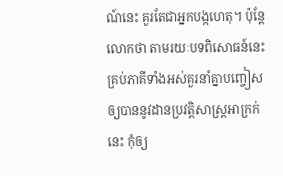ណ៍នេះ គួរតែជាអ្នកបង្កហេតុ។ ប៉ុន្តែលោកថា តាមរយៈបទពិសោធន៍នេះ គ្រប់ភាគីទាំងអស់គួរនាំគ្នាបញ្ចៀសឲ្យបាននូវដានប្រវត្តិសាស្ត្រអាក្រក់នេះ កុំឲ្យ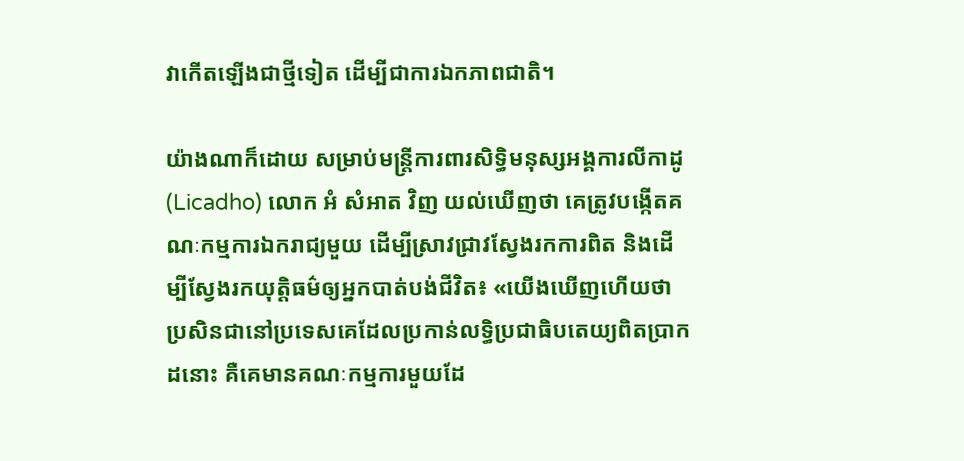វាកើតឡើងជាថ្មីទៀត ដើម្បីជាការឯកភាពជាតិ។

យ៉ាងណាក៏ដោយ សម្រាប់មន្ត្រីការពារសិទ្ធិមនុស្សអង្គការលីកាដូ (Licadho) លោក អំ សំអាត វិញ យល់ឃើញថា គេត្រូវបង្កើតគណៈកម្មការឯករាជ្យមួយ ដើម្បីស្រាវជ្រាវស្វែងរកការពិត និងដើម្បីស្វែងរកយុត្តិធម៌ឲ្យអ្នកបាត់បង់ជីវិត៖ «យើងឃើញហើយថា ប្រសិនជានៅប្រទេសគេដែលប្រកាន់លទ្ធិប្រជាធិបតេយ្យពិតប្រាកដនោះ គឺគេមានគណៈកម្មការមួយដែ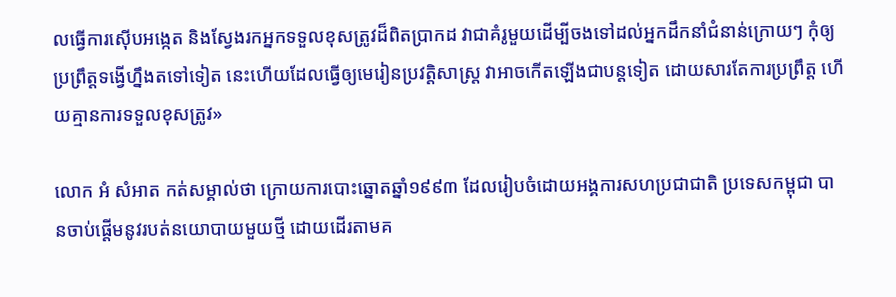លធ្វើការស៊ើបអង្កេត និងស្វែងរកអ្នកទទួលខុសត្រូវដ៏ពិតប្រាកដ វាជាគំរូមួយដើម្បីចងទៅដល់អ្នកដឹកនាំជំនាន់ក្រោយៗ កុំឲ្យប្រព្រឹត្តទង្វើហ្នឹងតទៅទៀត នេះហើយដែលធ្វើឲ្យមេរៀនប្រវត្តិសាស្ត្រ វាអាចកើតឡើងជាបន្តទៀត ដោយសារតែការប្រព្រឹត្ត ហើយគ្មានការទទួលខុសត្រូវ»

លោក អំ សំអាត កត់សម្គាល់ថា ក្រោយការបោះឆ្នោតឆ្នាំ១៩៩៣ ដែលរៀបចំដោយអង្គការសហប្រជាជាតិ ប្រទេសកម្ពុជា បានចាប់ផ្ដើមនូវរបត់នយោបាយមួយថ្មី ដោយដើរតាមគ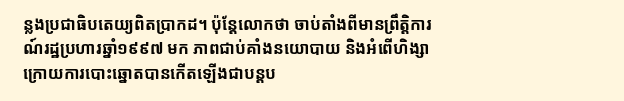ន្លងប្រជាធិបតេយ្យពិតប្រាកដ។ ប៉ុន្តែលោកថា ចាប់តាំងពីមានព្រឹត្តិការណ៍រដ្ឋប្រហារឆ្នាំ១៩៩៧ មក ភាពជាប់គាំងនយោបាយ និងអំពើហិង្សាក្រោយការបោះឆ្នោតបានកើតឡើងជាបន្តប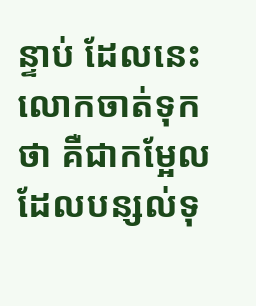ន្ទាប់ ដែលនេះលោកចាត់ទុកថា គឺជាកម្អែលដែលបន្សល់ទុ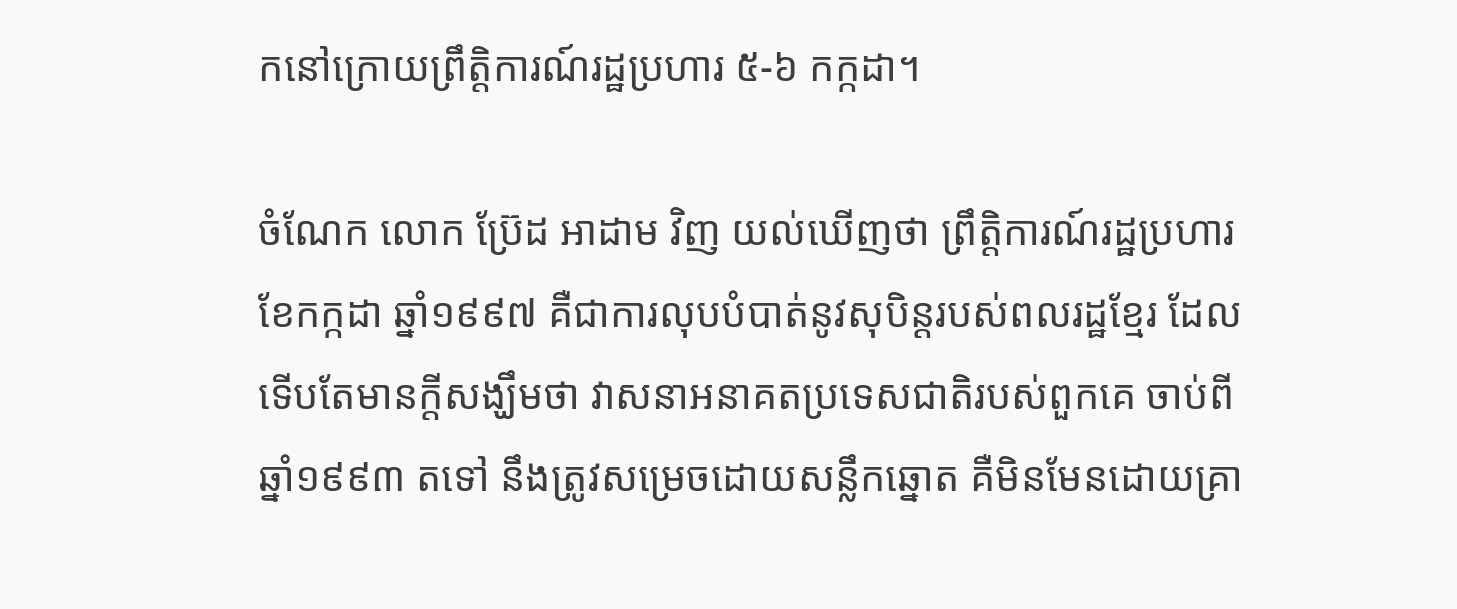កនៅក្រោយព្រឹត្តិការណ៍រដ្ឋប្រហារ ៥-៦ កក្កដា។

ចំណែក លោក ប៊្រែដ អាដាម វិញ យល់ឃើញថា ព្រឹត្តិការណ៍រដ្ឋប្រហារខែកក្កដា ឆ្នាំ១៩៩៧ គឺជាការលុបបំបាត់នូវសុបិន្ដរបស់ពលរដ្ឋខ្មែរ ដែលទើបតែមានក្តីសង្ឃឹមថា វាសនាអនាគតប្រទេសជាតិរបស់ពួកគេ ចាប់ពីឆ្នាំ១៩៩៣ តទៅ នឹងត្រូវសម្រេចដោយសន្លឹកឆ្នោត គឺមិនមែនដោយគ្រា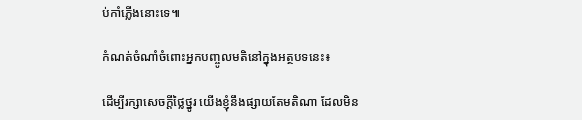ប់កាំភ្លើងនោះទេ៕

កំណត់ចំណាំចំពោះអ្នកបញ្ចូលមតិនៅក្នុងអត្ថបទនេះ៖

ដើម្បីរក្សាសេចក្ដីថ្លៃថ្នូរ យើងខ្ញុំនឹងផ្សាយតែមតិណា ដែលមិន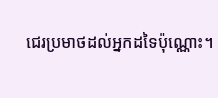ជេរប្រមាថដល់អ្នកដទៃប៉ុណ្ណោះ។